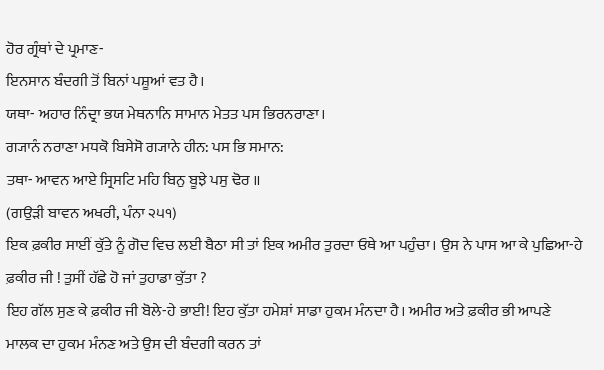ਹੋਰ ਗ੍ਰੰਥਾਂ ਦੇ ਪ੍ਰਮਾਣ-
ਇਨਸਾਨ ਬੰਦਗੀ ਤੋਂ ਬਿਨਾਂ ਪਸ਼ੂਆਂ ਵਤ ਹੈ।
ਯਥਾ- ਅਹਾਰ ਨਿੰਦ੍ਰਾ ਭਯ ਮੇਥਨਾਨਿ ਸਾਮਾਨ ਮੇਤਤ ਪਸ ਭਿਰਨਰਾਣਾ।
ਗ੍ਯਾਨੰ ਨਰਾਣਾ ਮਧਕੋ ਬਿਸੇਸੋ ਗ੍ਯਾਨੇ ਹੀਨ: ਪਸ ਭਿ ਸਮਾਨ:
ਤਥਾ- ਆਵਨ ਆਏ ਸ੍ਰਿਸਟਿ ਮਹਿ ਬਿਨੁ ਬੂਝੇ ਪਸੁ ਢੋਰ ॥
(ਗਉੜੀ ਬਾਵਨ ਅਖਰੀ, ਪੰਨਾ ੨੫੧)
ਇਕ ਫ਼ਕੀਰ ਸਾਈਂ ਕੁੱਤੇ ਨੂੰ ਗੋਦ ਵਿਚ ਲਈ ਬੈਠਾ ਸੀ ਤਾਂ ਇਕ ਅਮੀਰ ਤੁਰਦਾ ਓਥੇ ਆ ਪਹੁੰਚਾ। ਉਸ ਨੇ ਪਾਸ ਆ ਕੇ ਪੁਛਿਆ-ਹੇ ਫ਼ਕੀਰ ਜੀ ! ਤੁਸੀਂ ਹੱਛੇ ਹੋ ਜਾਂ ਤੁਹਾਡਾ ਕੁੱਤਾ ?
ਇਹ ਗੱਲ ਸੁਣ ਕੇ ਫ਼ਕੀਰ ਜੀ ਬੋਲੇ-ਹੇ ਭਾਈ! ਇਹ ਕੁੱਤਾ ਹਮੇਸ਼ਾਂ ਸਾਡਾ ਹੁਕਮ ਮੰਨਦਾ ਹੈ। ਅਮੀਰ ਅਤੇ ਫ਼ਕੀਰ ਭੀ ਆਪਣੇ ਮਾਲਕ ਦਾ ਹੁਕਮ ਮੰਨਣ ਅਤੇ ਉਸ ਦੀ ਬੰਦਗੀ ਕਰਨ ਤਾਂ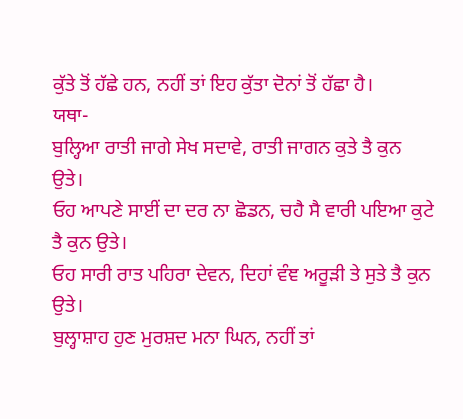ਕੁੱਤੇ ਤੋਂ ਹੱਛੇ ਹਨ, ਨਹੀਂ ਤਾਂ ਇਹ ਕੁੱਤਾ ਦੋਨਾਂ ਤੋਂ ਹੱਛਾ ਹੈ।
ਯਥਾ-
ਬੁਲ੍ਹਿਆ ਰਾਤੀ ਜਾਗੇ ਸੇਖ ਸਦਾਵੇ, ਰਾਤੀ ਜਾਗਨ ਕੁਤੇ ਤੈ ਕੁਨ ਉਤੇ।
ਓਹ ਆਪਣੇ ਸਾਈਂ ਦਾ ਦਰ ਨਾ ਛੋਡਨ, ਚਹੈ ਸੈ ਵਾਰੀ ਪਇਆ ਕੁਟੇ ਤੈ ਕੁਨ ਉਤੇ।
ਓਹ ਸਾਰੀ ਰਾਤ ਪਹਿਰਾ ਦੇਵਨ, ਦਿਹਾਂ ਵੰਞ ਅਰੂੜੀ ਤੇ ਸੁਤੇ ਤੈ ਕੁਨ ਉਤੇ।
ਬੁਲ੍ਹਾਸ਼ਾਹ ਹੁਣ ਮੁਰਸ਼ਦ ਮਨਾ ਘਿਨ, ਨਹੀਂ ਤਾਂ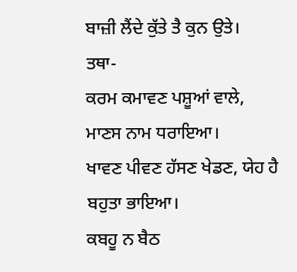ਬਾਜ਼ੀ ਲੈਂਦੇ ਕੁੱਤੇ ਤੈ ਕੁਨ ਉਤੇ।
ਤਥਾ-
ਕਰਮ ਕਮਾਵਣ ਪਸ਼ੂਆਂ ਵਾਲੇ, ਮਾਣਸ ਨਾਮ ਧਰਾਇਆ।
ਖਾਵਣ ਪੀਵਣ ਹੱਸਣ ਖੇਡਣ, ਯੇਹ ਹੈ ਬਹੁਤਾ ਭਾਇਆ।
ਕਬਹੂ ਨ ਬੈਠ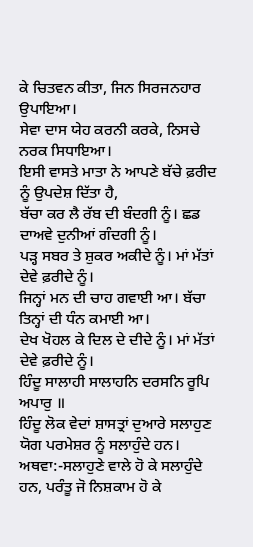ਕੇ ਚਿਤਵਨ ਕੀਤਾ, ਜਿਨ ਸਿਰਜਨਹਾਰ ਉਪਾਇਆ।
ਸੇਵਾ ਦਾਸ ਯੇਹ ਕਰਨੀ ਕਰਕੇ, ਨਿਸਚੇ ਨਰਕ ਸਿਧਾਇਆ।
ਇਸੀ ਵਾਸਤੇ ਮਾਤਾ ਨੇ ਆਪਣੇ ਬੱਚੇ ਫ਼ਰੀਦ ਨੂੰ ਉਪਦੇਸ਼ ਦਿੱਤਾ ਹੈ,
ਬੱਚਾ ਕਰ ਲੈ ਰੱਬ ਦੀ ਬੰਦਗੀ ਨੂੰ। ਛਡ ਦਾਅਵੇ ਦੁਨੀਆਂ ਗੰਦਗੀ ਨੂੰ।
ਪੜ੍ਹ ਸਬਰ ਤੇ ਸ਼ੁਕਰ ਅਕੀਦੇ ਨੂੰ। ਮਾਂ ਮੱਤਾਂ ਦੇਵੇ ਫ਼ਰੀਦੇ ਨੂੰ।
ਜਿਨ੍ਹਾਂ ਮਨ ਦੀ ਚਾਹ ਗਵਾਈ ਆ। ਬੱਚਾ ਤਿਨ੍ਹਾਂ ਦੀ ਧੰਨ ਕਮਾਈ ਆ।
ਦੇਖ ਖੋਹਲ ਕੇ ਦਿਲ ਦੇ ਦੀਦੇ ਨੂੰ। ਮਾਂ ਮੱਤਾਂ ਦੇਵੇ ਫ਼ਰੀਦੇ ਨੂੰ।
ਹਿੰਦੂ ਸਾਲਾਹੀ ਸਾਲਾਹਨਿ ਦਰਸਨਿ ਰੂਪਿ ਅਪਾਰੁ ॥
ਹਿੰਦੂ ਲੋਕ ਵੇਦਾਂ ਸ਼ਾਸਤ੍ਰਾਂ ਦੁਆਰੇ ਸਲਾਹੁਣ ਯੋਗ ਪਰਮੇਸ਼ਰ ਨੂੰ ਸਲਾਹੁੰਦੇ ਹਨ।
ਅਥਵਾ:-ਸਲਾਹੁਣੇ ਵਾਲੇ ਹੋ ਕੇ ਸਲਾਹੁੰਦੇ ਹਨ, ਪਰੰਤੂ ਜੋ ਨਿਸ਼ਕਾਮ ਹੋ ਕੇ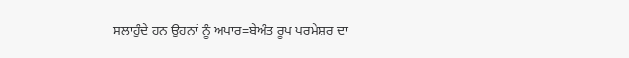ਸਲਾਹੁੰਦੇ ਹਨ ਉਹਨਾਂ ਨੂੰ ਅਪਾਰ=ਬੇਅੰਤ ਰੂਪ ਪਰਮੇਸ਼ਰ ਦਾ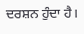ਦਰਸ਼ਨ ਹੁੰਦਾ ਹੈ।